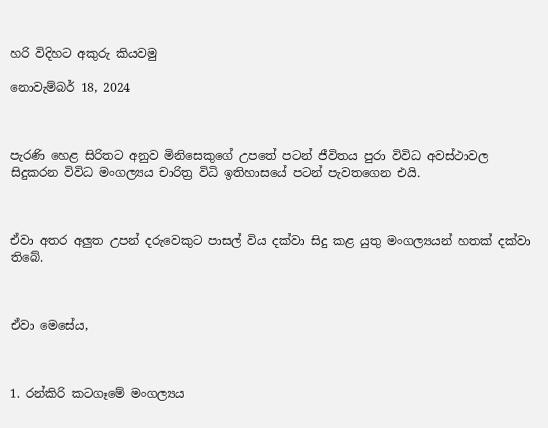හරි විදිහට අකුරු කියවමු

නොවැම්බර් 18, 2024



පැරණි හෙළ සිරිතට අනුව මිනිසෙකුගේ උපතේ පටන් ජීවිතය පුරා විවිධ අවස්ථාවල සිදුකරන විවිධ මංගල්‍යය චාරිත්‍ර විධි ඉතිහාසයේ පටන් පැවතගෙන එයි.



ඒවා අතර අලුත උපන් දරුවෙකුට පාසල් විය දක්වා සිදු කළ යුතු මංගල්‍යයන් හතක් දක්වා තිබේ.



ඒවා මෙසේය,



1. රන්කිරි කටගෑමේ මංගල්‍යය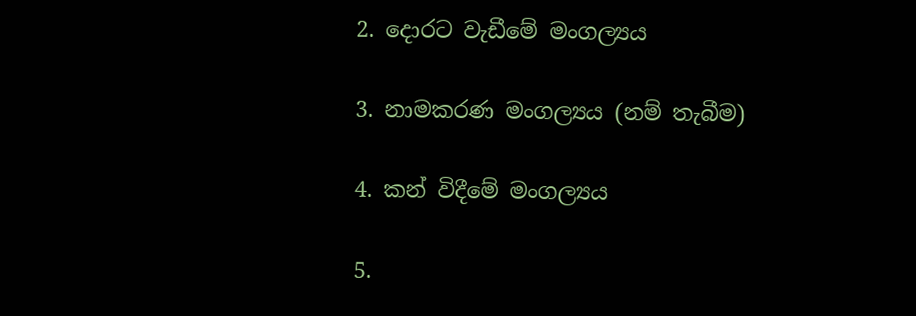2. දොරට වැඩීමේ මංගල්‍යය

3. නාමකරණ මංගල්‍යය (නම් තැබීම)

4. කන් විදීමේ මංගල්‍යය

5.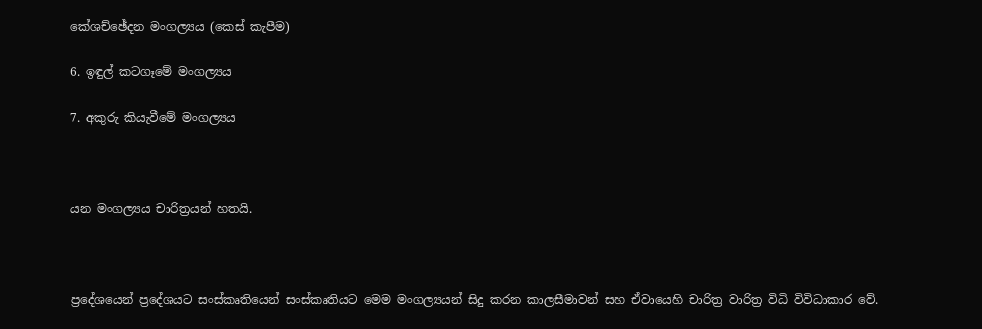කේශච්ඡේදන මංගල්‍යය (කෙස් කැපීම)

6. ඉඳුල් කටගෑමේ මංගල්‍යය

7. අකුරු කියැවීමේ මංගල්‍යය



යන මංගල්‍යය චාරිත්‍රයන් හතයි.



ප්‍රදේශයෙන් ප්‍රදේශයට සංස්කෘතියෙන් සංස්කෘතියට මෙම මංගල්‍යයන් සිදු කරන කාලසීමාවන් සහ ඒවායෙහි චාරිත්‍ර වාරිත්‍ර විධි විවිධාකාර වේ.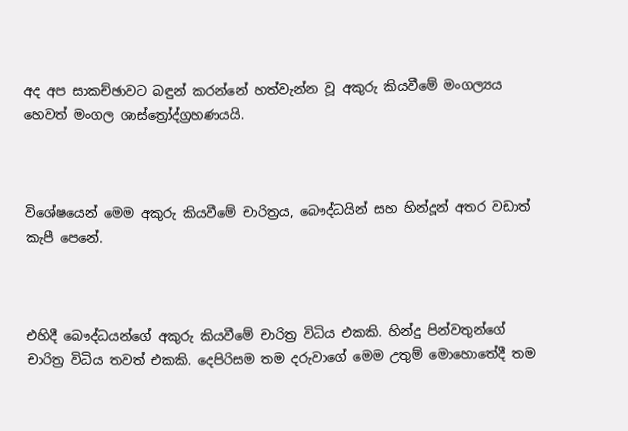අද අප සාකච්ඡාවට බඳුන් කරන්නේ හත්වැන්න වූ අකුරු කියවීමේ මංගල්‍යය හෙවත් මංගල ශාස්ත්‍රෝද්ග්‍රහණයයි.



විශේෂයෙන් මෙම අකුරු කියවීමේ චාරිත්‍රය, බෞද්ධයින් සහ හින්දූන් අතර වඩාත් කැපී පෙනේ.



එහිදී බෞද්ධයන්ගේ අකුරු කියවීමේ චාරිත්‍ර විධිය එකකි. හින්දු පින්වතුන්ගේ චාරිත්‍ර විධිය තවත් එකකි. දෙපිරිසම තම දරුවාගේ මෙම උතුම් මොහොතේදී තම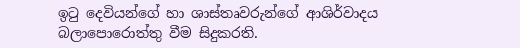ඉටු දෙවියන්ගේ හා ශාස්තෘවරුන්ගේ ආශිර්වාදය බලාපොරොත්තු වීම සිදුකරති.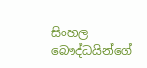සිංහල බෞද්ධයින්ගේ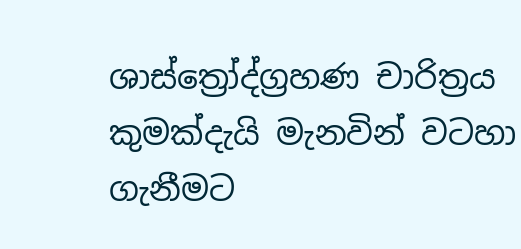ශාස්ත්‍රෝද්ග්‍රහණ චාරිත්‍රය කුමක්දැයි මැනවින් වටහා ගැනීමට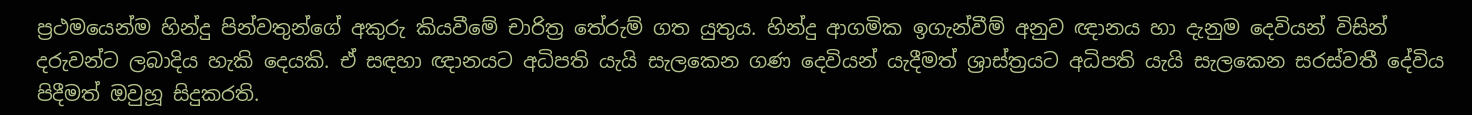ප්‍රථමයෙන්ම හින්දු පින්වතුන්ගේ අකුරු කියවීමේ චාරිත්‍ර තේරුම් ගත යුතුය. හින්දු ආගමික ඉගැන්වීම් අනුව ඥානය හා දැනුම දෙවියන් විසින් දරුවන්ට ලබාදිය හැකි දෙයකි. ඒ සඳහා ඥානයට අධිපති යැයි සැලකෙන ගණ දෙවියන් යැදීමත් ශ්‍රාස්ත්‍රයට අධිපති යැයි සැලකෙන සරස්වතී දේවිය පිදීමත් ඔවුහූ සිදුකරති.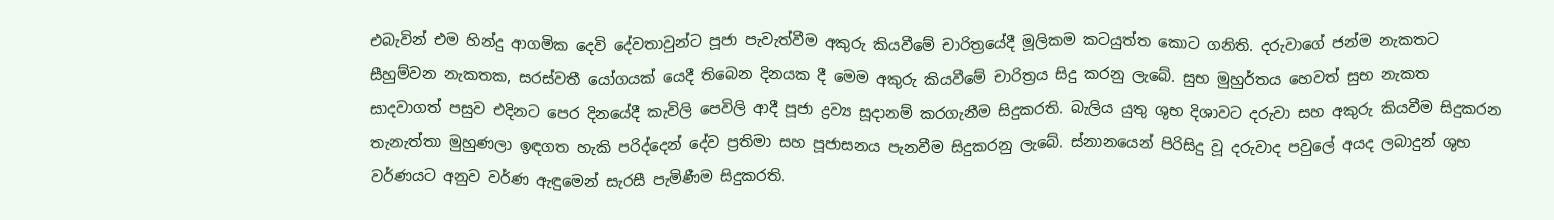එබැවින් එම හින්දු ආගමික දෙවි දේවතාවුන්ට පූජා පැවැත්වීම අකුරු කියවීමේ චාරිත්‍රයේදී මූලිකම කටයුත්ත කොට ගනිති. දරුවාගේ ජන්ම නැකතට සීහුම්වන නැකතක, සරස්වතී යෝගයක් යෙදී තිබෙන දිනයක දී මෙම අකුරු කියවීමේ චාරිත්‍රය සිදු කරනු ලැබේ. සුභ මුහුර්තය හෙවත් සුභ නැකත සාදවාගත් පසුව එදිනට පෙර දිනයේදී කැවිලි පෙවිලි ආදී පූජා ද්‍රව්‍ය සූදානම් කරගැනීම සිදුකරති. බැලිය යුතු ශුභ දිශාවට දරුවා සහ අකුරු කියවීම සිදුකරන තැනැත්තා මුහුණලා ඉඳගත හැකි පරිද්දෙන් දේව ප්‍රතිමා සහ පූජාසනය පැනවීම සිදුකරනු ලැබේ. ස්නානයෙන් පිරිසිදු වූ දරුවාද පවුලේ අයද ලබාදුන් ශුභ වර්ණයට අනුව වර්ණ ඇඳුමෙන් සැරසී පැමිණීම සිදුකරති.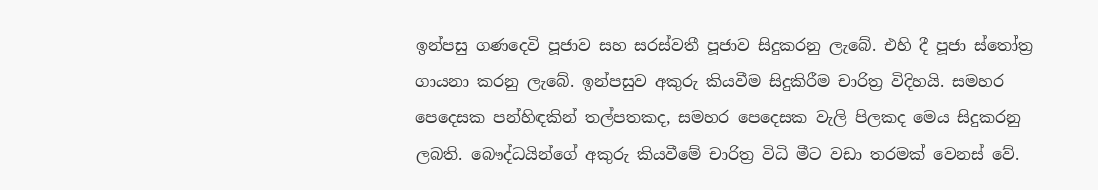ඉන්පසු ගණදෙවි පූජාව සහ සරස්වතී පූජාව සිදුකරනු ලැබේ. එහි දී පූජා ස්තෝත්‍ර ගායනා කරනු ලැබේ. ඉන්පසුව අකුරු කියවීම සිදුකිරීම චාරිත්‍ර විදිහයි. සමහර පෙදෙසක පන්හිඳකින් තල්පතකද, සමහර පෙදෙසක වැලි පිලකද මෙය සිදුකරනු ලබති. බෞද්ධයින්ගේ අකුරු කියවීමේ චාරිත්‍ර විධි මීට වඩා තරමක් වෙනස් වේ.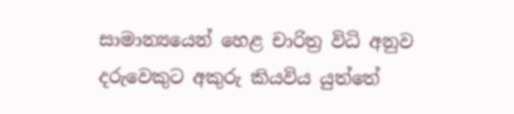සාමාන්‍යයෙන් හෙළ චාරිත්‍ර විධි අනුව දරුවෙකුට අකුරු කියවිය යුත්තේ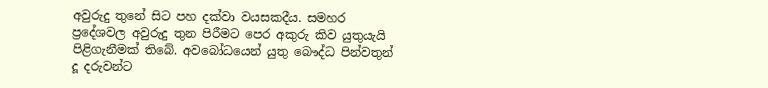අවුරුදු තුනේ සිට පහ දක්වා වයසකදීය. සමහර ප්‍රදේශවල අවුරුදු තුන පිරීමට පෙර අකුරු කිව යුතුයැයි පිළිගැනීමක් තිබේ. අවබෝධයෙන් යුතු බෞද්ධ පින්වතුන් දූ දරුවන්ට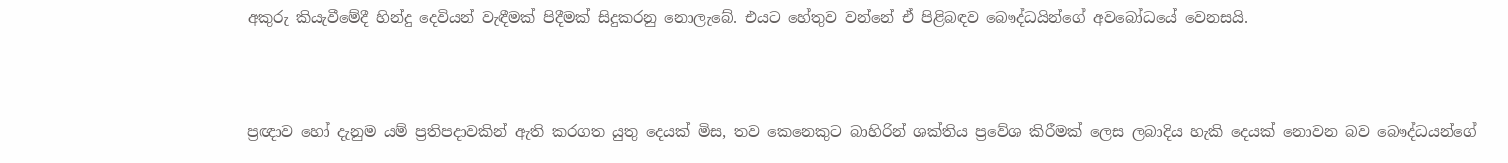අකුරු කියැවීමේදී හින්දු දෙවියන් වැඳීමක් පිදීමක් සිදුකරනු නොලැබේ. එයට හේතුව වන්නේ ඒ පිළිබඳව බෞද්ධයින්ගේ අවබෝධයේ වෙනසයි.



ප්‍රඥාව හෝ දැනුම යම් ප්‍රතිපදාවකින් ඇති කරගත යුතු දෙයක් මිස, තව කෙනෙකුට බාහිරින් ශක්තිය ප්‍රවේශ කිරීමක් ලෙස ලබාදිය හැකි දෙයක් නොවන බව බෞද්ධයන්ගේ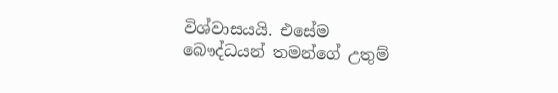විශ්වාසයයි. එසේම බෞද්ධයන් තමන්ගේ උතුම්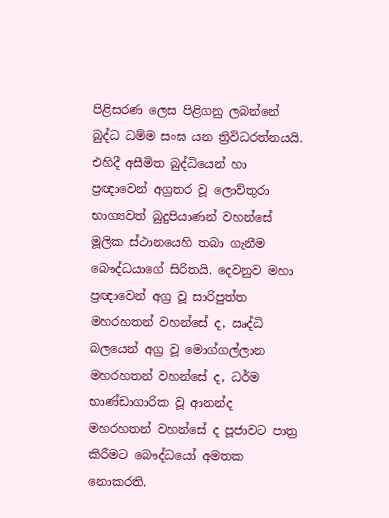පිළිසරණ ලෙස පිළිගනු ලබන්නේ බුද්ධ ධම්ම සංඝ යන ත්‍රිවිධරත්නයයි. එහිදී අසීමිත බුද්ධියෙන් හා ප්‍රඥාවෙන් අග්‍රතර වූ ලොව්තුරා භාග්‍යවත් බුදුපියාණන් වහන්සේ මූලික ස්ථානයෙහි තබා ගැනීම බෞද්ධයාගේ සිරිතයි. දෙවනුව මහා ප්‍රඥාවෙන් අග්‍ර වූ සාරිපුත්ත මහරහතන් වහන්සේ ද, ඍද්ධි බලයෙන් අග්‍ර වූ මොග්ගල්ලාන මහරහතන් වහන්සේ ද, ධර්ම භාණ්ඩාගාරික වූ ආනන්ද මහරහතන් වහන්සේ ද පූජාවට පාත්‍ර කිරීමට බෞද්ධයෝ අමතක නොකරති.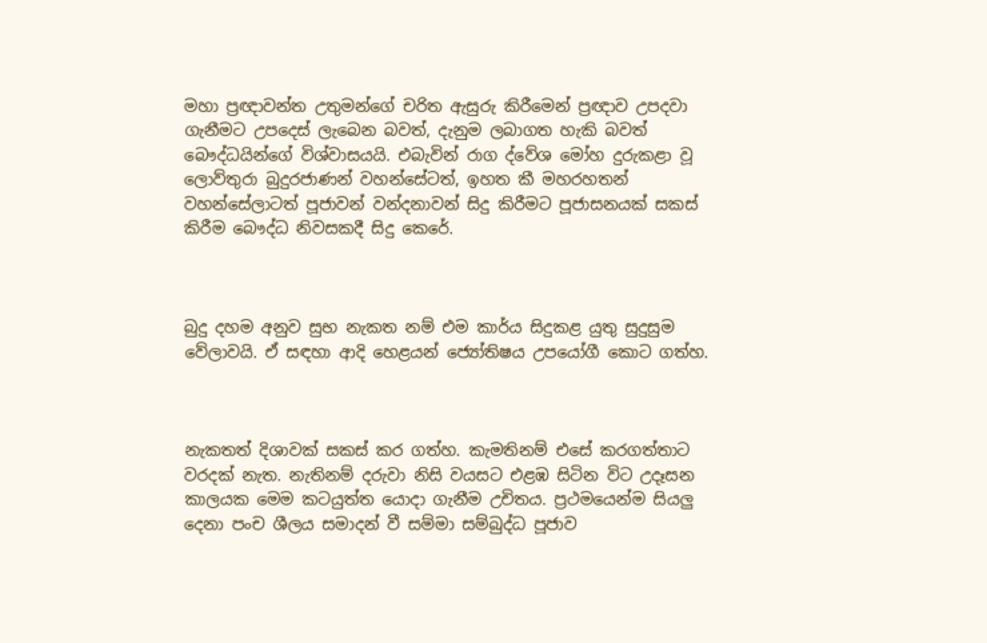මහා ප්‍රඥාවන්ත උතුමන්ගේ චරිත ඇසුරු කිරීමෙන් ප්‍රඥාව උපදවා ගැනීමට උපදෙස් ලැබෙන බවත්, දැනුම ලබාගත හැකි බවත් බෞද්ධයින්ගේ විශ්වාසයයි. එබැවින් රාග ද්වේශ මෝහ දුරුකළා වූ ලොව්තුරා බුදුරජාණන් වහන්සේටත්, ඉහත කී මහරහතන් වහන්සේලාටත් පූජාවන් වන්දනාවන් සිදු කිරීමට පූජාසනයක් සකස් කිරීම බෞද්ධ නිවසකදී සිදු කෙරේ.



බුදු දහම අනුව සුභ නැකත නම් එම කාර්ය සිදුකළ යුතු සුදුසුම වේලාවයි. ඒ සඳහා ආදි හෙළයන් ජ්‍යෝතිෂය උපයෝගී කොට ගත්හ.



නැකතත් දිශාවක් සකස් කර ගත්හ. කැමතිනම් එසේ කරගත්තාට වරදක් නැත. නැතිනම් දරුවා නිසි වයසට එළඹ සිටින විට උදෑසන කාලයක මෙම කටයුත්ත යොදා ගැනීම උචිතය. ප්‍රථමයෙන්ම සියලු දෙනා පංච ශීලය සමාදන් වී සම්මා සම්බුද්ධ පූජාව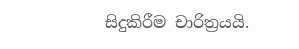සිදුකිරීම චාරිත්‍රයයි.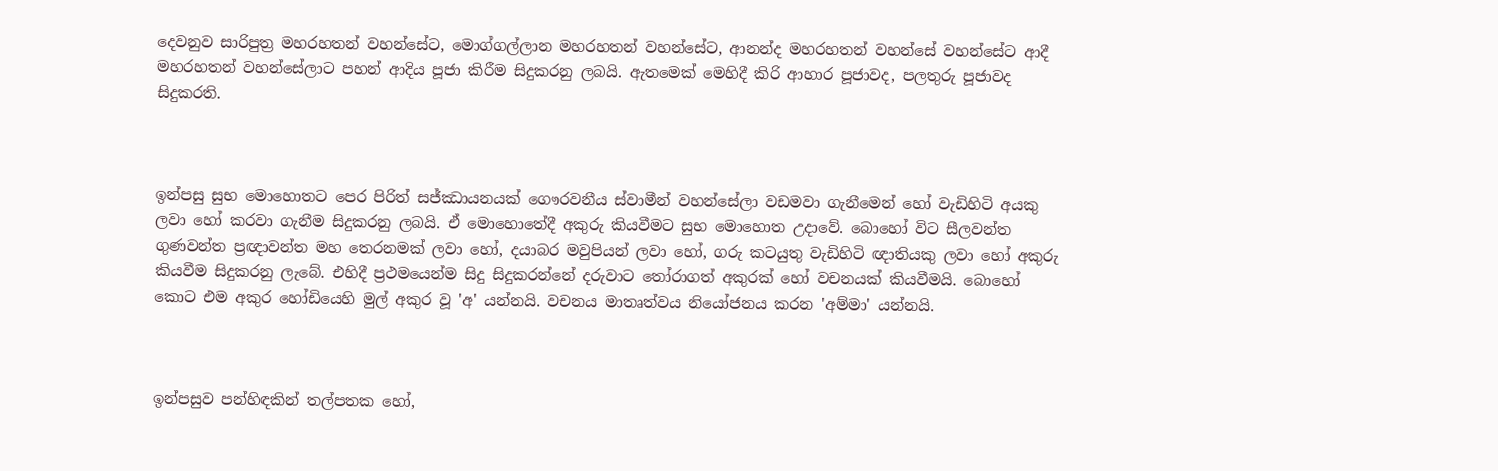දෙවනුව සාරිපුත්‍ර මහරහතන් වහන්සේට, මොග්ගල්ලාන මහරහතන් වහන්සේට, ආනන්ද මහරහතන් වහන්සේ වහන්සේට ආදී මහරහතන් වහන්සේලාට පහන් ආදිය පූජා කිරීම සිදුකරනු ලබයි. ඇතමෙක් මෙහිදී කිරි ආහාර පූජාවද, පලතුරු පූජාවද සිදුකරති.



ඉන්පසු සුභ මොහොතට පෙර පිරිත් සජ්ඣායනයක් ගෞරවනීය ස්වාමීන් වහන්සේලා වඩමවා ගැනීමෙන් හෝ වැඩිහිටි අයකු ලවා හෝ කරවා ගැනීම සිදුකරනු ලබයි. ඒ මොහොතේදී අකුරු කියවීමට සුභ මොහොත උදාවේ. බොහෝ විට සීලවන්ත ගුණවන්ත ප්‍රඥාවන්ත මහ තෙරනමක් ලවා හෝ, දයාබර මවුපියන් ලවා හෝ, ගරු කටයුතු වැඩිහිටි ඥාතියකු ලවා හෝ අකුරු කියවීම සිදුකරනු ලැබේ. එහිදී ප්‍රථමයෙන්ම සිදු සිදුකරන්නේ දරුවාට තෝරාගත් අකුරක් හෝ වචනයක් කියවීමයි. බොහෝ කොට එම අකුර හෝඩියෙහි මුල් අකුර වූ 'අ' යන්නයි. වචනය මාතෘත්වය නියෝජනය කරන 'අම්මා' යන්නයි.



ඉන්පසුව පන්හිඳකින් තල්පතක හෝ,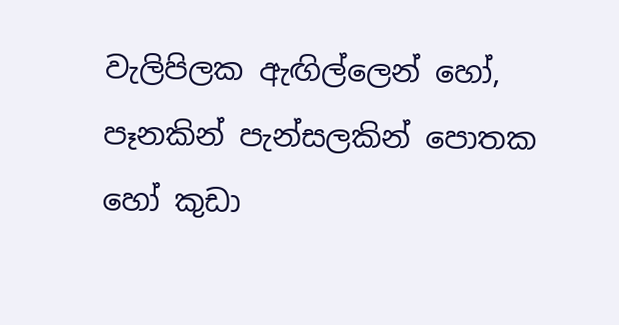වැලිපිලක ඇඟිල්ලෙන් හෝ, පෑනකින් පැන්සලකින් පොතක හෝ කුඩා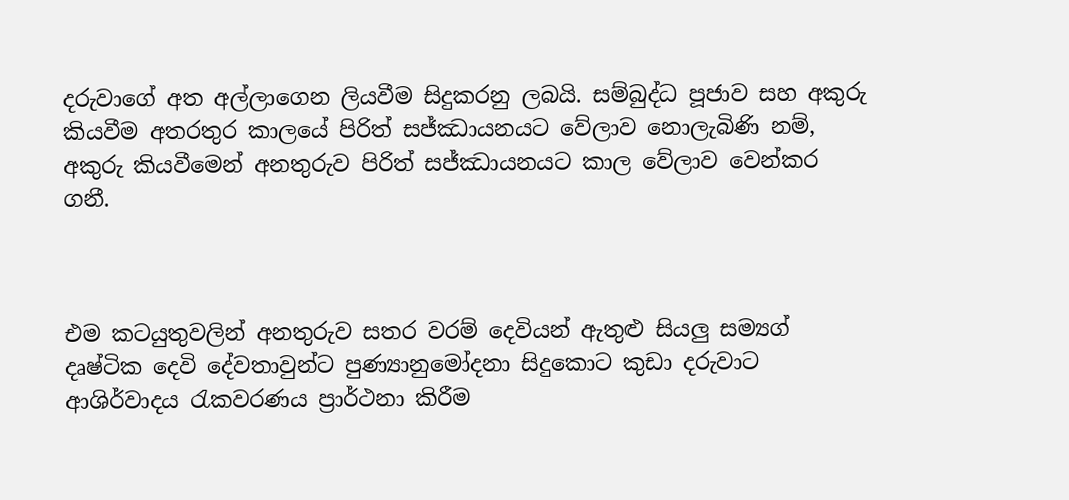දරුවාගේ අත අල්ලාගෙන ලියවීම සිදුකරනු ලබයි. සම්බුද්ධ පූජාව සහ අකුරු කියවීම අතරතුර කාලයේ පිරිත් සජ්ඣායනයට වේලාව නොලැබිණි නම්, අකුරු කියවීමෙන් අනතුරුව පිරිත් සජ්ඣායනයට කාල වේලාව වෙන්කර ගනී.



එම කටයුතුවලින් අනතුරුව සතර වරම් දෙවියන් ඇතුළු සියලු සම්‍යග් දෘෂ්ටික දෙවි දේවතාවුන්ට පුණ්‍යානුමෝදනා සිදුකොට කුඩා දරුවාට ආශිර්වාදය රැකවරණය ප්‍රාර්ථනා කිරීම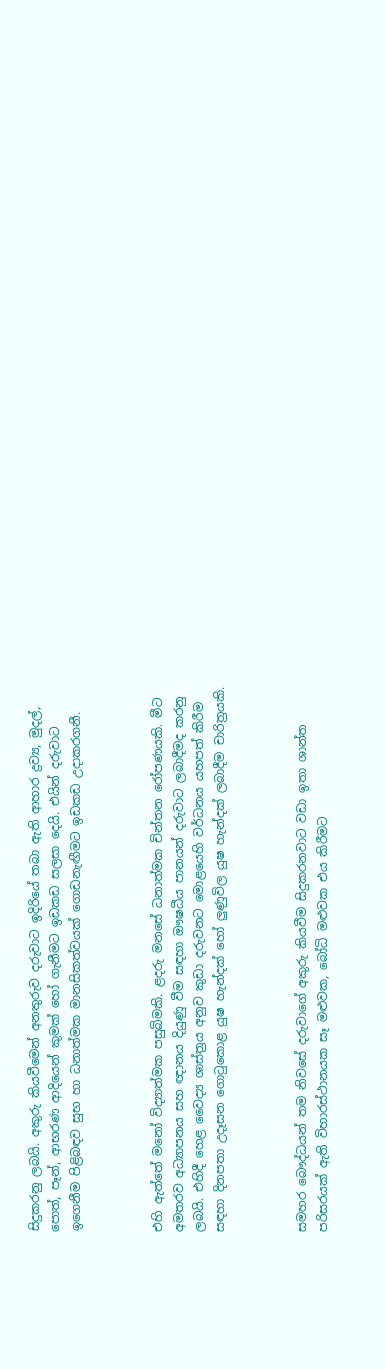සිදුකරනු ලබයි. අකුරු කියවීමෙන් අනතුරුව දරුවාට ඉදිරියේ තබා ඇති ආහාර ද්‍රව්‍ය, මුදල්, පොත්, පෑන්, ආභරණ ආදියෙන් කුමක් හෝ ගැනීමට ඉඩකඩ සලසා දෙයි. එයින් දරුවාට ඉගෙනීම පිළිබඳව සුභ හා ධනාත්මක මානසිකත්වයක් ගොඩනැඟීමට ඉඩකඩ උදාකරගනී.



එහි ඇත්තේ මනෝ විද්‍යාත්මක පසුබිමකි. ළදරු මනසේ ධනාත්මක චින්තන රෝපණයකි. මීට අමතරව අධ්‍යාපනය සහ ඥානය දියුණු වීම සඳහා ඖෂධීය පානයන් දරුවාට ලබාදීමද කරනු ලබයි. එහිදී හෙළ වෛද්‍ය ශාස්ත්‍රය අනුව කුඩා දරුවනට මොළයෙහි වර්ධනය යහපත් කිරීම සඳහා දිනපතා උදෑසන ගොටුකොළ යුෂ හැන්දක් හෝ ලුණුවිල යුෂ හැන්දක් ලබාදීම චාරිත්‍රයකි.



සමහර බෞද්ධයන් තම නිවසේ දරුවාගේ අකුරු කියවීම සිදුකරනවාට වඩා ඉතා ශාන්ත පරිසරයක් ඇති විහාරස්ථානයක සෑ මළුවක, බෝධි මළුවක එය කිරීමට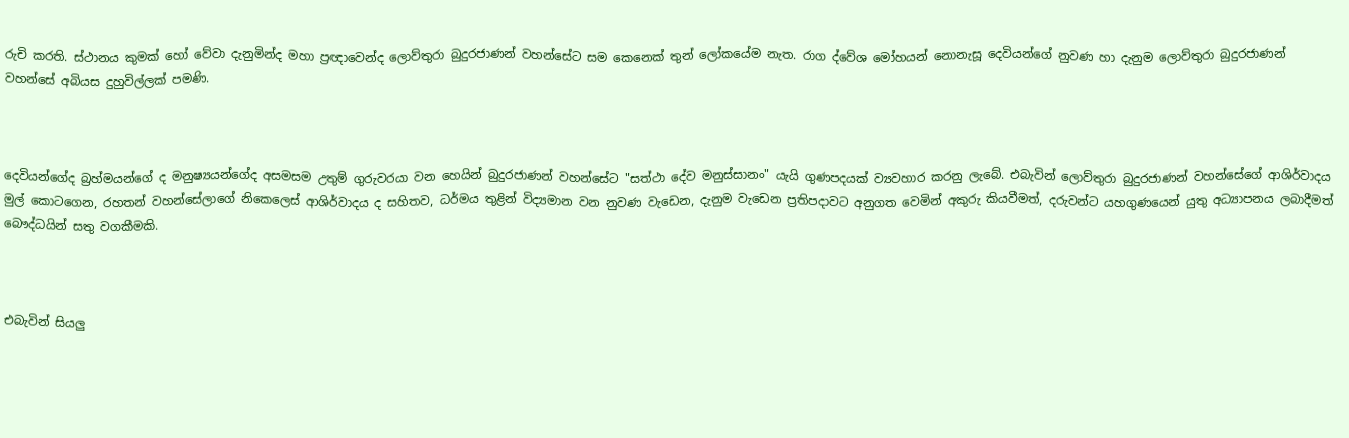රුචි කරති. ස්ථානය කුමක් හෝ වේවා දැනුමින්ද මහා ප්‍රඥාවෙන්ද ලොව්තුරා බුදුරජාණන් වහන්සේට සම කෙනෙක් තුන් ලෝකයේම නැත. රාග ද්වේශ මෝහයන් නොනැසූ දෙවියන්ගේ නුවණ හා දැනුම ලොව්තුරා බුදුරජාණන් වහන්සේ අබියස දුහුවිල්ලක් පමණි.



දෙවියන්ගේද බ්‍රහ්මයන්ගේ ද මනුෂ්‍යයන්ගේද අසමසම උතුම් ගුරුවරයා වන හෙයින් බුදුරජාණන් වහන්සේට "සත්ථා දේව මනුස්සානං" යැයි ගුණපදයක් ව්‍යවහාර කරනු ලැබේ. එබැවින් ලොව්තුරා බුදුරජාණන් වහන්සේගේ ආශිර්වාදය මුල් කොටගෙන, රහතන් වහන්සේලාගේ නිකෙලෙස් ආශිර්වාදය ද සහිතව, ධර්මය තුළින් විද්‍යමාන වන නුවණ වැඩෙන, දැනුම වැඩෙන ප්‍රතිපදාවට අනුගත වෙමින් අකුරු කියවීමත්, දරුවන්ට යහගුණයෙන් යුතු අධ්‍යාපනය ලබාදීමත් බෞද්ධයින් සතු වගකීමකි.



එබැවින් සියලු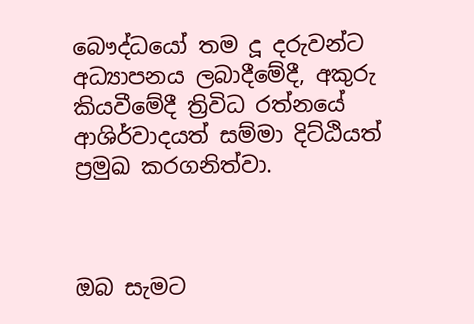බෞද්ධයෝ තම දූ දරුවන්ට අධ්‍යාපනය ලබාදීමේදී, අකුරු කියවීමේදී ත්‍රිවිධ රත්නයේ ආශිර්වාදයත් සම්මා දිට්ඨියත් ප්‍රමුඛ කරගනිත්වා.



ඔබ සැමට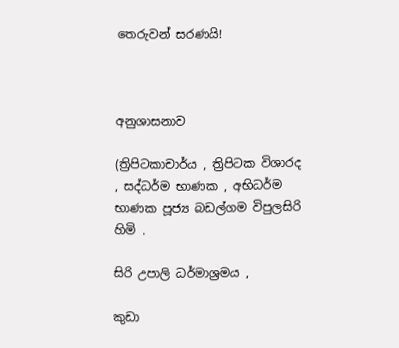තෙරුවන් සරණයි!



අනුශාසනාව

(ත්‍රිපිටකාචාර්ය , ත්‍රිපිටක විශාරද , සද්ධර්ම භාණක , අභිධර්ම භාණක පූජ්‍ය බඩල්ගම විපුලසිරි හිමි .

සිරි උපාලි ධර්මාශ්‍රමය ,

කුඩා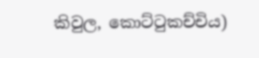කිවුල, කොට්ටුකච්චිය)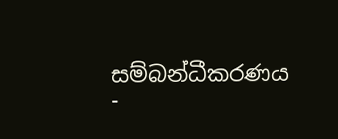සම්බන්ධීකරණය -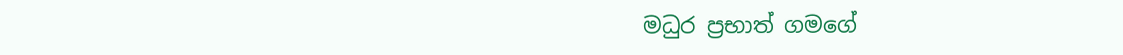මධුර ප්‍රභාත් ගමගේ